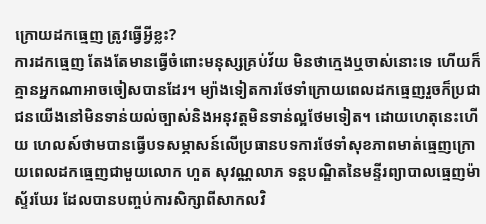ក្រោយដកធ្មេញ ត្រូវធ្វើអ្វីខ្លះ?
ការដកធ្មេញ តែងតែមានធ្វើចំពោះមនុស្សគ្រប់វ័យ មិនថាក្មេងឬចាស់នោះទេ ហើយក៏គ្មានអ្នកណាអាចចៀសបានដែរ។ ម្យ៉ាងទៀតការថែទាំក្រោយពេលដកធ្មេញរួចក៏ប្រជាជនយើងនៅមិនទាន់យល់ច្បាស់និងអនុវត្តមិនទាន់ល្អថែមទៀត។ ដោយហេតុនេះហើយ ហេលស៍ថាមបានធ្វើបទសម្ភាសន៍លើប្រធានបទការថែទាំសុខភាពមាត់ធ្មេញក្រោយពេលដកធ្មេញជាមួយលោក ហួត សុវណ្ណលាភ ទន្តបណ្ឌិតនៃមន្ទីរព្យាបាលធ្មេញម៉ាស្ទ័រឃែរ ដែលបានបញ្ចប់ការសិក្សាពីសាកលវិ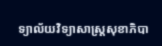ទ្យាល័យវិទ្យាសាស្រ្តសុខាភិបា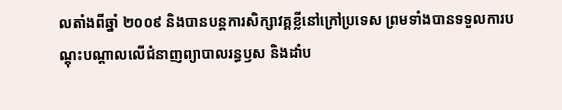លតាំងពីឆ្នាំ ២០០៩ និងបានបន្តការសិក្សាវគ្គខ្លីនៅក្រៅប្រទេស ព្រមទាំងបានទទួលការបណ្តុះបណ្តាលលើជំនាញព្យាបាលរន្ធឫស និងដាំប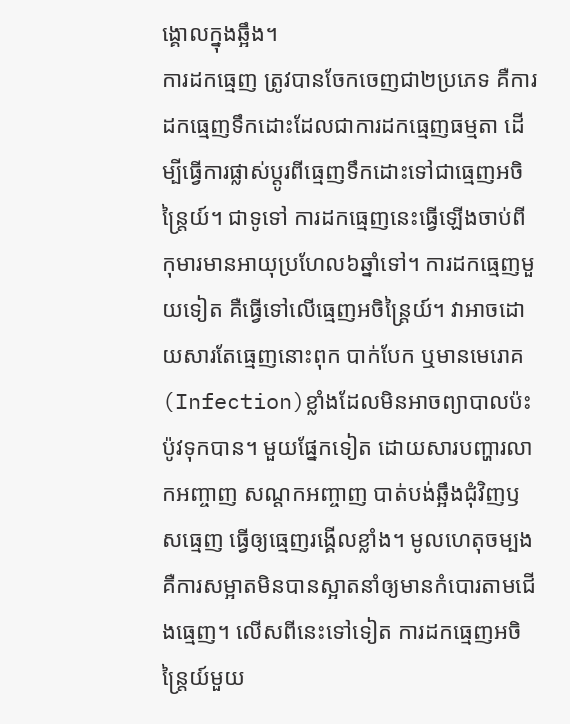ង្គោលក្នុងឆ្អឹង។
ការដកធ្មេញ ត្រូវបានចែកចេញជា២ប្រភេទ គឺការដកធ្មេញទឹកដោះដែលជាការដកធ្មេញធម្មតា ដើម្បីធ្វើការផ្លាស់ប្តូរពីធ្មេញទឹកដោះទៅជាធ្មេញអចិន្ត្រៃយ៍។ ជាទូទៅ ការដកធ្មេញនេះធ្វើឡើងចាប់ពីកុមារមានអាយុប្រហែល៦ឆ្នាំទៅ។ ការដកធ្មេញមួយទៀត គឺធ្វើទៅលើធ្មេញអចិន្ត្រៃយ៍។ វាអាចដោយសារតែធ្មេញនោះពុក បាក់បែក ឬមានមេរោគ (Infection)ខ្លាំងដែលមិនអាចព្យាបាលប៉ះប៉ូវទុកបាន។ មួយផ្នែកទៀត ដោយសារបញ្ហារលាកអញ្ចាញ សណ្តកអញ្ចាញ បាត់បង់ឆ្អឹងជុំវិញឫសធ្មេញ ធ្វើឲ្យធ្មេញរង្គើលខ្លាំង។ មូលហេតុចម្បង គឺការសម្អាតមិនបានស្អាតនាំឲ្យមានកំបោរតាមជើងធ្មេញ។ លើសពីនេះទៅទៀត ការដកធ្មេញអចិន្ត្រៃយ៍មួយ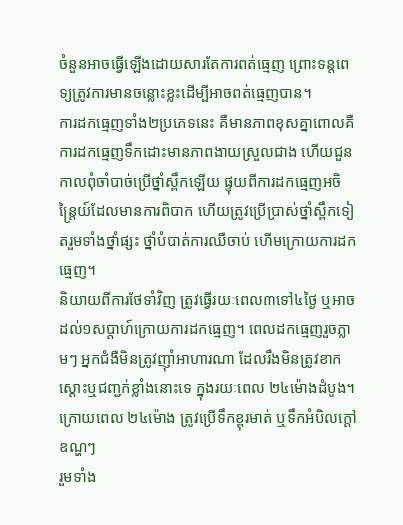ចំនួនអាចធ្វើឡើងដោយសារតែការពត់ធ្មេញ ព្រោះទន្តពេទ្យត្រូវការមានចន្លោះខ្លះដើម្បីអាចពត់ធ្មេញបាន។
ការដកធ្មេញទាំង២ប្រភេទនេះ គឺមានភាពខុសគ្នាពោលគឺ ការដកធ្មេញទឹកដោះមានភាពងាយស្រួលជាង ហើយជួនកាលពុំចាំបាច់ប្រើថ្នាំស្ពឹកឡើយ ផ្ទុយពីការដកធ្មេញអចិន្ត្រៃយ៍ដែលមានការពិបាក ហើយត្រូវប្រើប្រាស់ថ្នាំស្ពឹកទៀតរួមទាំងថ្នាំផ្សះ ថ្នាំបំបាត់ការឈឺចាប់ ហើមក្រោយការដកធ្មេញ។
និយាយពីការថែទាំវិញ ត្រូវធ្វើរយៈពេល៣ទៅ៤ថ្ងៃ ឬអាចដល់១សប្តាហ៍ក្រោយការដកធ្មេញ។ ពេលដកធ្មេញរួចភ្លាមៗ អ្នកជំងឺមិនត្រូវញ៉ាំអាហារណា ដែលរឹងមិនត្រូវខាកស្តោះឬជញ្ជក់ខ្លាំងនោះទេ ក្នុងរយៈពេល ២៤ម៉ោងដំបូង។ ក្រោយពេល ២៤ម៉ោង ត្រូវប្រើទឹកខ្ពុរមាត់ ឬទឹកអំបិលក្តៅឧណ្ហៗ
រួមទាំង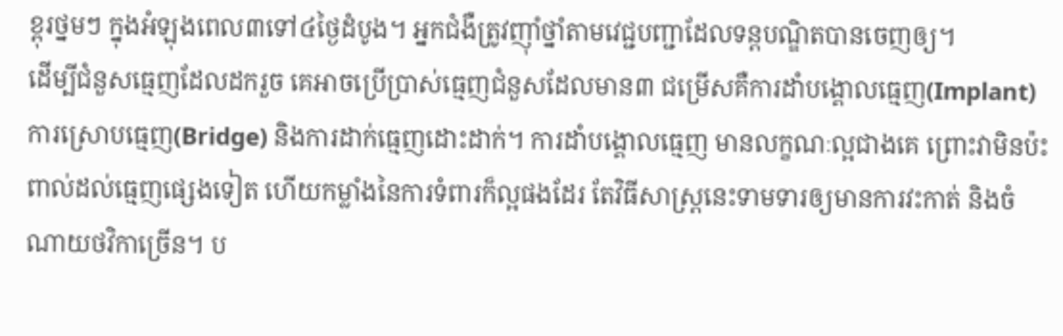ខ្ពុរថ្នមៗ ក្នុងអំឡុងពេល៣ទៅ៤ថ្ងៃដំបូង។ អ្នកជំងឺត្រូវញ៉ាំថ្នាំតាមវេជ្ជបញ្ជាដែលទន្តបណ្ឌិតបានចេញឲ្យ។
ដើម្បីជំនួសធ្មេញដែលដករួច គេអាចប្រើប្រាស់ធ្មេញជំនួសដែលមាន៣ ជម្រើសគឺការដាំបង្គោលធ្មេញ(Implant) ការស្រោបធ្មេញ(Bridge) និងការដាក់ធ្មេញដោះដាក់។ ការដាំបង្គោលធ្មេញ មានលក្ខណៈល្អជាងគេ ព្រោះវាមិនប៉ះពាល់ដល់ធ្មេញផ្សេងទៀត ហើយកម្លាំងនៃការទំពារក៏ល្អផងដែរ តែវិធីសាស្ត្រនេះទាមទារឲ្យមានការវះកាត់ និងចំណាយថវិកាច្រើន។ ប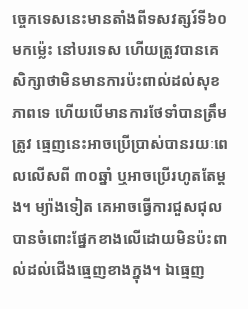ច្ចេកទេសនេះមានតាំងពីទសវត្សរ៍ទី៦០មកម្ល៉េះ នៅបរទេស ហើយត្រូវបានគេសិក្សាថាមិនមានការប៉ះពាល់ដល់សុខភាពទេ ហើយបើមានការថែទាំបានត្រឹមត្រូវ ធ្មេញនេះអាចប្រើប្រាស់បានរយៈពេលលើសពី ៣០ឆ្នាំ ឬអាចប្រើរហូតតែម្តង។ ម្យ៉ាងទៀត គេអាចធ្វើការជួសជុលបានចំពោះផ្នែកខាងលើដោយមិនប៉ះពាល់ដល់ជើងធ្មេញខាងក្នុង។ ឯធ្មេញ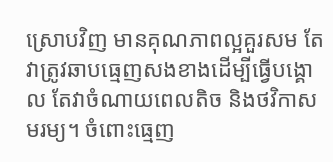ស្រោបវិញ មានគុណភាពល្អគួរសម តែវាត្រូវឆាបធ្មេញសងខាងដើម្បីធ្វើបង្គោល តែវាចំណាយពេលតិច និងថវិកាសមរម្យ។ ចំពោះធ្មេញ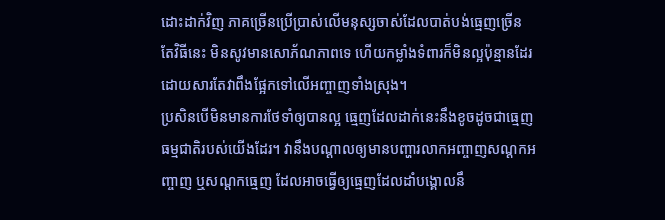ដោះដាក់វិញ ភាគច្រើនប្រើប្រាស់លើមនុស្សចាស់ដែលបាត់បង់ធ្មេញច្រើន តែវិធីនេះ មិនសូវមានសោភ័ណភាពទេ ហើយកម្លាំងទំពារក៏មិនល្អប៉ុន្មានដែរ ដោយសារតែវាពឹងផ្អែកទៅលើអញ្ចាញទាំងស្រុង។
ប្រសិនបើមិនមានការថែទាំឲ្យបានល្អ ធ្មេញដែលដាក់នេះនឹងខូចដូចជាធ្មេញធម្មជាតិរបស់យើងដែរ។ វានឹងបណ្តាលឲ្យមានបញ្ហារលាកអញ្ចាញសណ្តកអញ្ចាញ ឬសណ្តកធ្មេញ ដែលអាចធ្វើឲ្យធ្មេញដែលដាំបង្គោលនឹ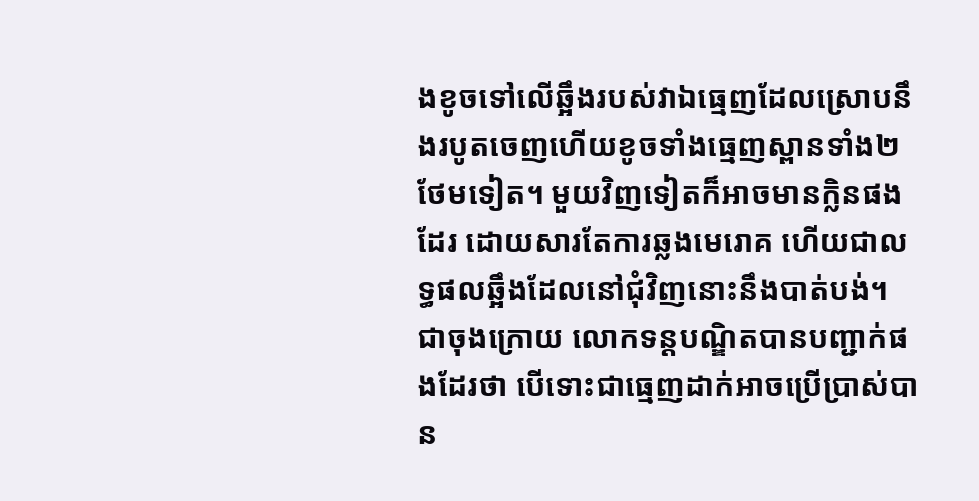ងខូចទៅលើឆ្អឹងរបស់វាឯធ្មេញដែលស្រោបនឹងរបូតចេញហើយខូចទាំងធ្មេញស្ពានទាំង២ថែមទៀត។ មួយវិញទៀតក៏អាចមានក្លិនផងដែរ ដោយសារតែការឆ្លងមេរោគ ហើយជាលទ្ធផលឆ្អឹងដែលនៅជុំវិញនោះនឹងបាត់បង់។
ជាចុងក្រោយ លោកទន្តបណ្ឌិតបានបញ្ជាក់ផងដែរថា បើទោះជាធ្មេញដាក់អាចប្រើប្រាស់បាន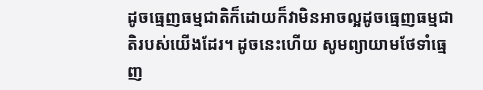ដូចធ្មេញធម្មជាតិក៏ដោយក៏វាមិនអាចល្អដូចធ្មេញធម្មជាតិរបស់យើងដែរ។ ដូចនេះហើយ សូមព្យាយាមថែទាំធ្មេញ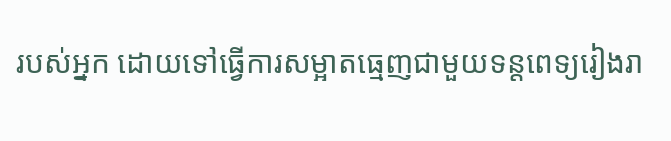របស់អ្នក ដោយទៅធ្វើការសម្អាតធ្មេញជាមួយទន្តពេទ្យរៀងរា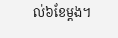ល់៦ខែម្តង។